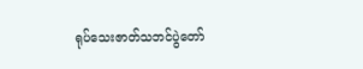ရုပ်သေးဇာတ်သဘင်ပွဲတော်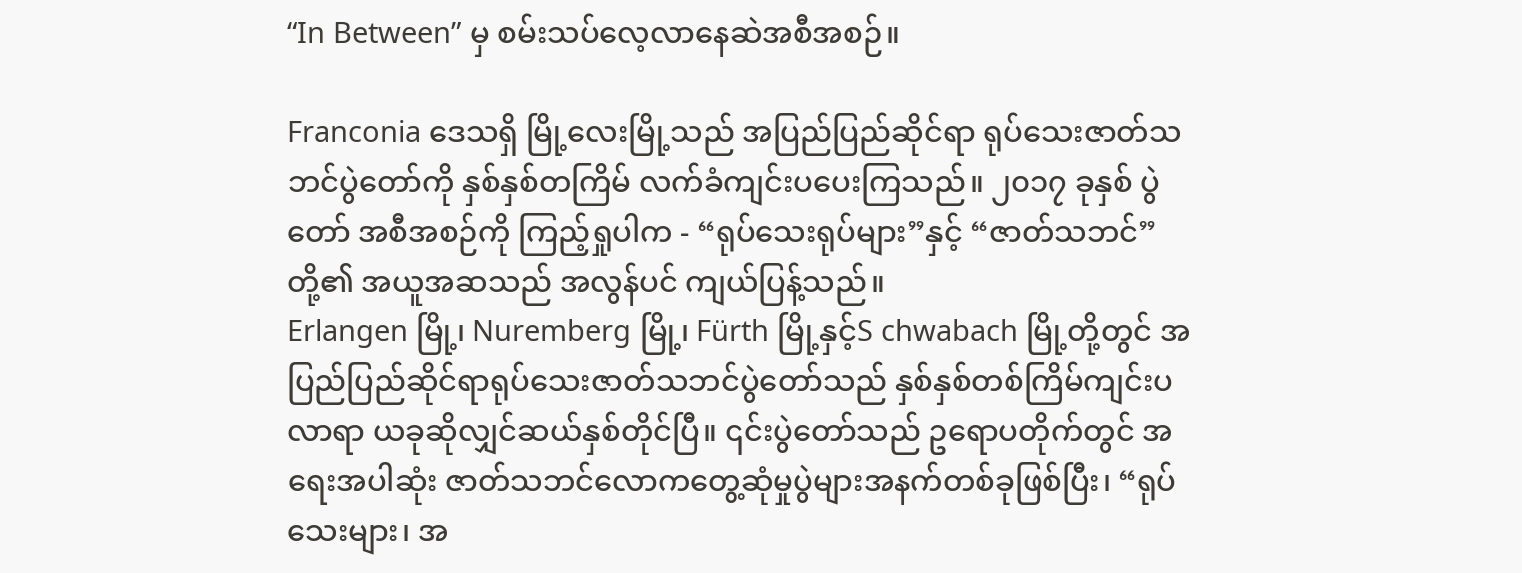“In Between” မှ စမ်းသပ်လေ့လာနေဆဲအစီအစဉ်။

Franconia ဒေသရှိ မြို့လေးမြို့သည် အပြည်ပြည်ဆိုင်ရာ ရုပ်သေးဇာတ်သဘင်ပွဲတော်ကို နှစ်နှစ်တကြိမ် လက်ခံကျင်းပပေးကြသည်။ ၂၀၁၇ ခုနှစ် ပွဲတော် အစီအစဉ်ကို ကြည့်ရှုပါက - “ရုပ်သေးရုပ်များ”နှင့် “ဇာတ်သဘင်”တို့၏ အယူအဆသည် အလွန်ပင် ကျယ်ပြန့်သည်။
Erlangen မြို့၊ Nuremberg မြို့၊ Fürth မြို့နှင့်S chwabach မြို့တို့တွင် အပြည်ပြည်ဆိုင်ရာရုပ်သေးဇာတ်သဘင်ပွဲတော်သည် နှစ်နှစ်တစ်ကြိမ်ကျင်းပလာရာ ယခုဆိုလျှင်ဆယ်နှစ်တိုင်ပြီ။ ၎င်းပွဲတော်သည် ဥရောပတိုက်တွင် အရေးအပါဆုံး ဇာတ်သဘင်လောကတွေ့ဆုံမှုပွဲများအနက်တစ်ခုဖြစ်ပြီး၊ “ရုပ်သေးများ၊ အ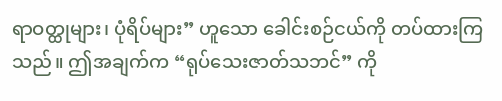ရာဝတ္ထုများ၊ ပုံရိပ်များ” ဟူသော ခေါင်းစဉ်ငယ်ကို တပ်ထားကြသည်။ ဤအချက်က “ရုပ်သေးဇာတ်သဘင်” ကို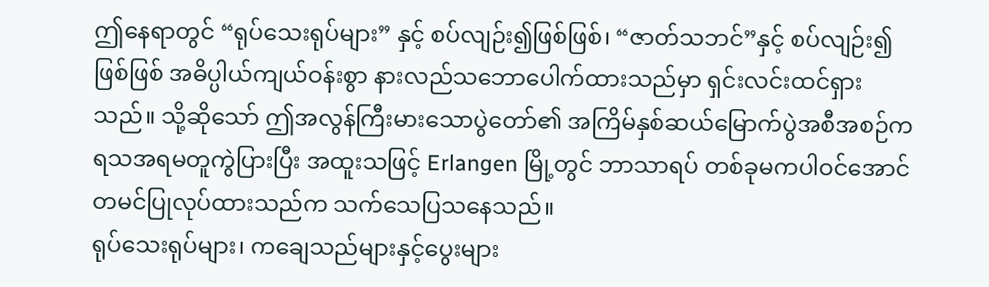ဤနေရာတွင် “ရုပ်သေးရုပ်များ” နှင့် စပ်လျဉ်း၍ဖြစ်ဖြစ်၊ “ဇာတ်သဘင်”နှင့် စပ်လျဉ်း၍ဖြစ်ဖြစ် အဓိပ္ပါယ်ကျယ်ဝန်းစွာ နားလည်သဘောပေါက်ထားသည်မှာ ရှင်းလင်းထင်ရှားသည်။ သို့ဆိုသော် ဤအလွန်ကြီးမားသောပွဲတော်၏ အကြိမ်နှစ်ဆယ်မြောက်ပွဲအစီအစဉ်က ရသအရမတူကွဲပြားပြီး အထူးသဖြင့် Erlangen မြို့တွင် ဘာသာရပ် တစ်ခုမကပါဝင်အောင် တမင်ပြုလုပ်ထားသည်က သက်သေပြသနေသည်။
ရုပ်သေးရုပ်များ၊ ကချေသည်များနှင့်ပွေးများ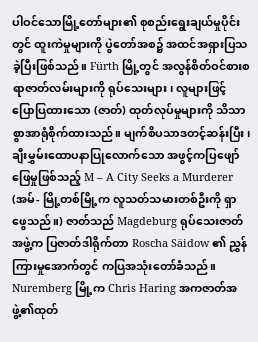ပါဝင်သောမြို့တော်များ၏ စုစည်းရွေးချယ်မှုပိုင်းတွင် ထူးကဲမှုများကို ပွဲတော်အစ၌ အထင်အရှားပြသခဲ့ပြီးဖြစ်သည်။ Fürth မြို့တွင် အလွန်စိတ်ဝင်စားစရာဇာတ်လမ်းများကို ရုပ်သေးများ၊ လူများဖြင့် ပြောပြထားသော (ဇာတ်) ထုတ်လုပ်မှုများကို သိသာစွာအာရုံစိုက်ထားသည်။ မျက်စိပသာဒတင့်ဆန်းပြီး၊ ချီးမွှမ်းထောပနာပြုလောက်သော အဖွင့်ကပြဖျော်ဖြေမှုဖြစ်သည့် M – A City Seeks a Murderer (အမ်- မြို့တစ်မြို့က လူသတ်သမားတစ်ဦးကို ရှာဖွေသည်။) ဇာတ်သည် Magdeburg ရုပ်သေးဇာတ်အဖွဲ့က ပြဇာတ်ဒါရိုက်တာ Roscha Säidow ၏ ညွှန်ကြားမှုအောက်တွင် ကပြအသုံးတော်ခံသည်။ Nuremberg မြို့က Chris Haring အကဇာတ်အဖွဲ့၏ထုတ်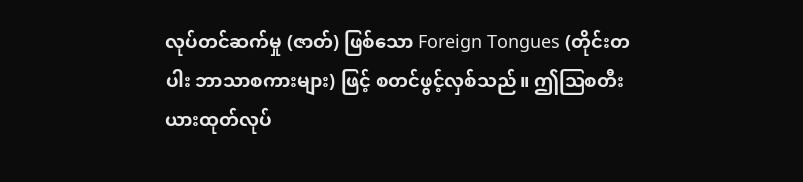လုပ်တင်ဆက်မှု (ဇာတ်) ဖြစ်သော Foreign Tongues (တိုင်းတပါး ဘာသာစကားများ) ဖြင့် စတင်ဖွင့်လှစ်သည်။ ဤဩစတီးယားထုတ်လုပ်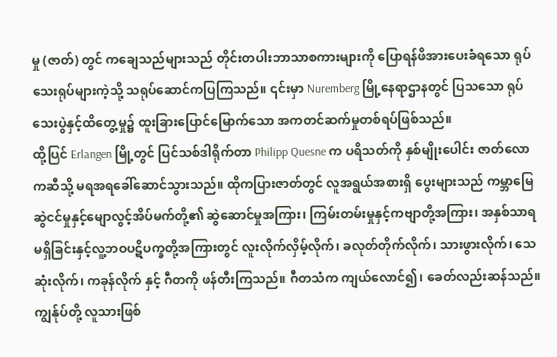မှု (ဇာတ်) တွင် ကချေသည်များသည် တိုင်းတပါးဘာသာစကားများကို ပြောရန်ဖိအားပေးခံရသော ရုပ်သေးရုပ်များကဲ့သို့ သရုပ်ဆောင်ကပြကြသည်။ ၎င်းမှာ Nuremberg မြို့နေရာဌာနတွင် ပြသသော ရုပ်သေးပွဲနှင့်ထိတွေ့မှု၌ ထူးခြားပြောင်မြောက်သော အကတင်ဆက်မှုတစ်ရပ်ဖြစ်သည်။
ထို့ပြင် Erlangen မြို့တွင် ပြင်သစ်ဒါရိုက်တာ Philipp Quesne က ပရိသတ်ကို နှစ်မျိုးပေါင်း ဇာတ်လောကဆီသို့ မရအရခေါ်ဆောင်သွားသည်။ ထိုကပြားဇာတ်တွင် လူအရွယ်အစားရှိ ပွေးများသည် ကမ္ဘာမြေဆွဲငင်မှုနှင့်မျောလွင့်အိပ်မက်တို့၏ ဆွဲဆောင်မှုအကြား၊ ကြမ်းတမ်းမှုနှင့်ကဗျာတို့အကြား၊ အနှစ်သာရမရှိခြင်းနှင့်လူ့ဘဝပဋိပက္ခတို့အကြားတွင် လူးလိုက်လှိမ့်လိုက်၊ ခလုတ်တိုက်လိုက်၊ သားဖွားလိုက်၊ သေဆုံးလိုက်၊ ကခုန်လိုက် နှင့် ဂီတကို ဖန်တီးကြသည်။ ဂီတသံက ကျယ်လောင်၍၊ ခေတ်လည်းဆန်သည်။ ကျွန်ုပ်တို့ လူသားဖြစ်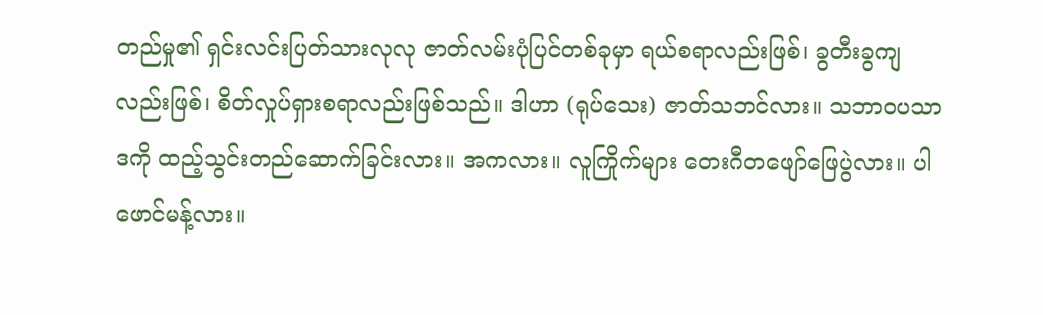တည်မှု၏ ရှင်းလင်းပြတ်သားလုလု ဇာတ်လမ်းပုံပြင်တစ်ခုမှာ ရယ်စရာလည်းဖြစ်၊ ခွတီးခွကျလည်းဖြစ်၊ စိတ်လှုပ်ရှားစရာလည်းဖြစ်သည်။ ဒါဟာ (ရုပ်သေး) ဇာတ်သဘင်လား။ သဘာဝပသာဒကို ထည့်သွင်းတည်ဆောက်ခြင်းလား။ အကလား။ လူကြိုက်များ တေးဂီတဖျော်ဖြေပွဲလား။ ပါဖောင်မန့်လား။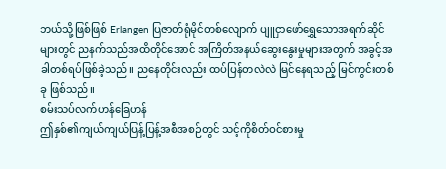ဘယ်သို့ဖြစ်ဖြစ် Erlangen ပြဇာတ်ရုံမိုင်တစ်လျောက် ပျူငှာဖော်ရွှေသောအရက်ဆိုင်များတွင် ညနက်သည်အထိတိုင်အောင် အကြိတ်အနယ်ဆွေးနွေးမှုများအတွက် အခွင့်အခါတစ်ရပ်ဖြစ်ခဲ့သည်။ ညနေတိုင်းလည်း ထပ်ပြန်တလဲလဲ မြင်နေရသည့် မြင်ကွင်းတစ်ခု ဖြစ်သည်။
စမ်းသပ်လက်ဟန်ခြေဟန်
ဤနှစ်၏ကျယ်ကျယ်ပြန့်ပြန့်အစီအစဉ်တွင် သင့်ကိုစိတ်ဝင်စားမှု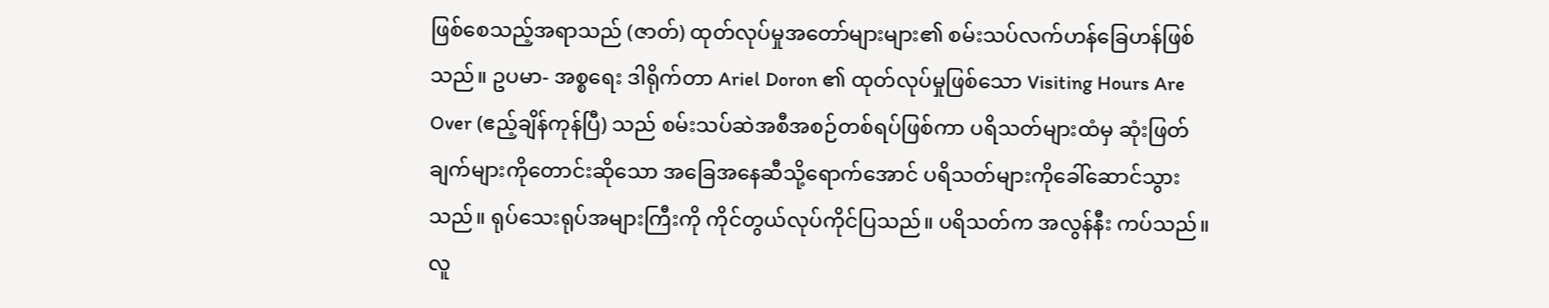ဖြစ်စေသည့်အရာသည် (ဇာတ်) ထုတ်လုပ်မှုအတော်များများ၏ စမ်းသပ်လက်ဟန်ခြေဟန်ဖြစ်သည်။ ဥပမာ- အစ္စရေး ဒါရိုက်တာ Ariel Doron ၏ ထုတ်လုပ်မှုဖြစ်သော Visiting Hours Are Over (ဧည့်ချိန်ကုန်ပြီ) သည် စမ်းသပ်ဆဲအစီအစဉ်တစ်ရပ်ဖြစ်ကာ ပရိသတ်များထံမှ ဆုံးဖြတ်ချက်များကိုတောင်းဆိုသော အခြေအနေဆီသို့ရောက်အောင် ပရိသတ်များကိုခေါ်ဆောင်သွားသည်။ ရုပ်သေးရုပ်အများကြီးကို ကိုင်တွယ်လုပ်ကိုင်ပြသည်။ ပရိသတ်က အလွန်နီး ကပ်သည်။ လူ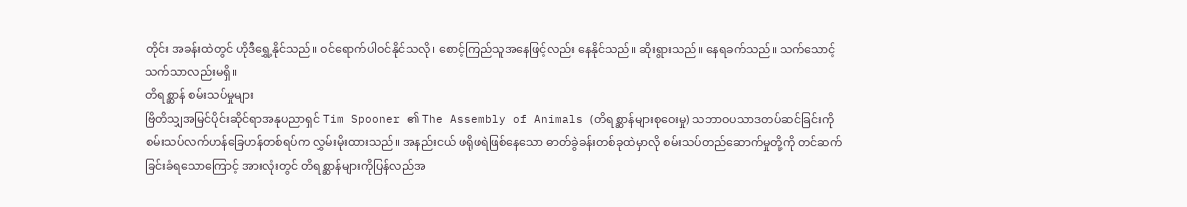တိုင်း အခန်းထဲတွင် ဟိုဒီရွှေ့နိုင်သည်။ ဝင်ရောက်ပါဝင်နိုင်သလို၊ စောင့်ကြည်သူအနေဖြင့်လည်း နေနိုင်သည်။ ဆိုးရွားသည်။ နေရခက်သည်။ သက်သောင့်သက်သာလည်းမရှိ။
တိရစ္ဆာန် စမ်းသပ်မှုများ
ဗြိတိသျှအမြင်ပိုင်းဆိုင်ရာအနုပညာရှင် Tim Spooner ၏ The Assembly of Animals (တိရစ္ဆာန်များစုဝေးမှု) သဘာဝပသာဒတပ်ဆင်ခြင်းကို စမ်းသပ်လက်ဟန်ခြေဟန်တစ်ရပ်က လွှမ်းမိုးထားသည်။ အနည်းငယ် ဖရိုဖရဲဖြစ်နေသော ဓာတ်ခွဲခန်းတစ်ခုထဲမှာလို စမ်းသပ်တည်ဆောက်မှုတို့ကို တင်ဆက်ခြင်းခံရသောကြောင့် အားလုံးတွင် တိရစ္ဆာန်များကိုပြန်လည်အ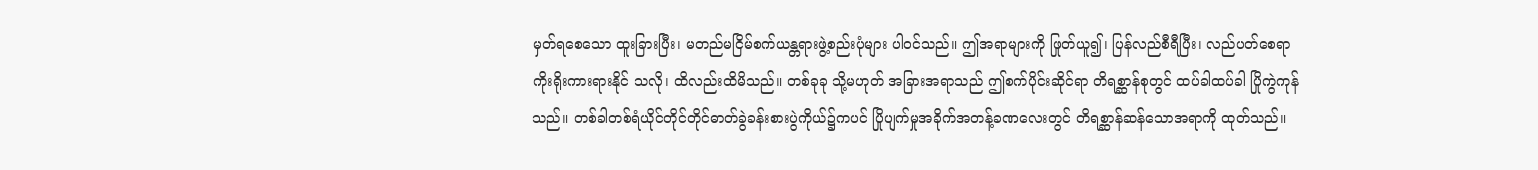မှတ်ရစေသော ထူးခြားပြီး၊ မတည်မငြိမ်စက်ယန္တရားဖွဲ့စည်းပုံများ ပါဝင်သည်။ ဤအရာများကို ဖြုတ်ယူ၍၊ ပြန်လည်စီရီပြီး၊ လည်ပတ်စေရာ ကိုးရိုးကားရားနိုင် သလို၊ ထိလည်းထိမိသည်။ တစ်ခုခု သို့မဟုတ် အခြားအရာသည် ဤစက်ပိုင်းဆိုင်ရာ တိရစ္ဆာန်စုတွင် ထပ်ခါထပ်ခါ ပြိုကွဲကုန်သည်။ တစ်ခါတစ်ရံယိုင်တိုင်တိုင်ဓာတ်ခွဲခန်းစားပွဲကိုယ်၌ကပင် ပြိုပျက်မှုအခိုက်အတန့်ခဏလေးတွင် တိရစ္ဆာန်ဆန်သောအရာကို ထုတ်သည်။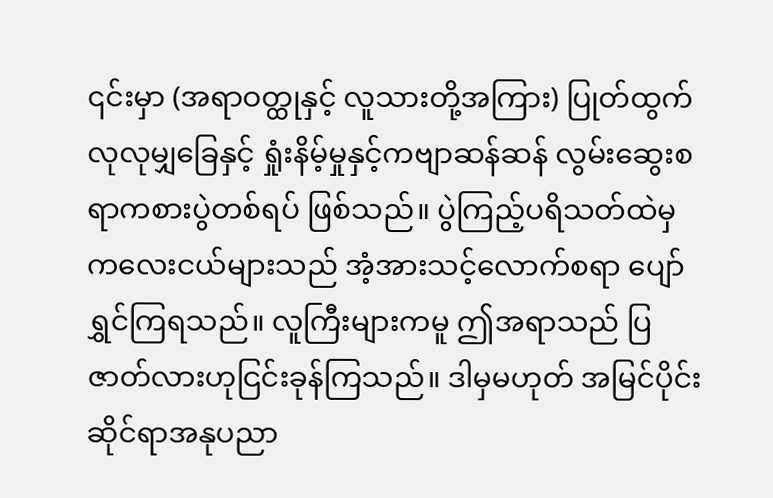၎င်းမှာ (အရာဝတ္ထုနှင့် လူသားတို့အကြား) ပြုတ်ထွက်လုလုမျှခြေနှင့် ရှုံးနိမ့်မှုနှင့်ကဗျာဆန်ဆန် လွမ်းဆွေးစရာကစားပွဲတစ်ရပ် ဖြစ်သည်။ ပွဲကြည့်ပရိသတ်ထဲမှ ကလေးငယ်များသည် အံ့အားသင့်လောက်စရာ ပျော်ရွှင်ကြရသည်။ လူကြီးများကမူ ဤအရာသည် ပြဇာတ်လားဟုငြင်းခုန်ကြသည်။ ဒါမှမဟုတ် အမြင်ပိုင်းဆိုင်ရာအနုပညာ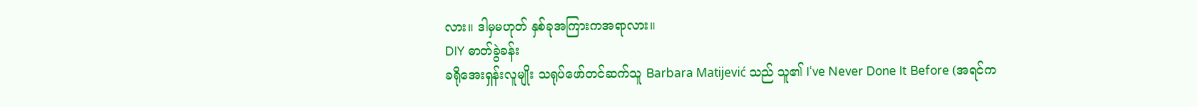လား။ ဒါမှမဟုတ် နှစ်ခုအကြားကအရာလား။
DIY ဓာတ်ခွဲခန်း
ခရိုအေးရှန်းလူမျိုး သရုပ်ဖော်တင်ဆက်သူ Barbara Matijević သည် သူ၏ I‘ve Never Done It Before (အရင်က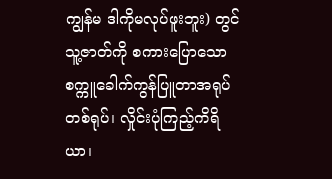ကျွန်မ ဒါကိုမလုပ်ဖူးဘူး) တွင် သူ့ဇာတ်ကို စကားပြောသောစက္ကူခေါက်ကွန်ပြူတာအရုပ်တစ်ရုပ်၊ လှိုင်းပုံကြည့်ကိရိယာ၊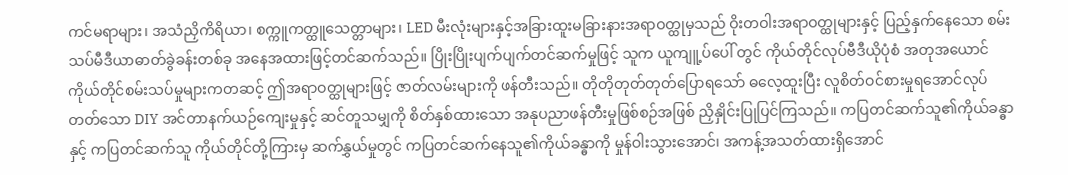ကင်မရာများ၊ အသံညှိကိရိယာ၊ စက္ကူကတ္ထူသေတ္တာများ၊ LED မီးလုံးများနှင့်အခြားထူးမခြားနားအရာဝတ္ထုမှသည် ဝိုးတဝါးအရာဝတ္ထုများနှင့် ပြည့်နှက်နေသော စမ်းသပ်မီဒီယာဓာတ်ခွဲခန်းတစ်ခု အနေအထားဖြင့်တင်ဆက်သည်။ ပြိုးပြိုးပျက်ပျက်တင်ဆက်မှုဖြင့် သူက ယူကျူ့ပ်ပေါ် တွင် ကိုယ်တိုင်လုပ်ဗီဒီယိုပုံစံ အတုအယောင်ကိုယ်တိုင်စမ်းသပ်မှုများကတဆင့် ဤအရာဝတ္ထုများဖြင့် ဇာတ်လမ်းများကို ဖန်တီးသည်။ တိုတိုတုတ်တုတ်ပြောရသော် ဓလေ့ထူးပြီး လူစိတ်ဝင်စားမှုရအောင်လုပ်တတ်သော DIY အင်တာနက်ယဉ်ကျေးမှုနှင့် ဆင်တူသမျှကို စိတ်နှစ်ထားသော အနုပညာဖန်တီးမှုဖြစ်စဉ်အဖြစ် ညှိနှိုင်းပြုပြင်ကြသည်။ ကပြတင်ဆက်သူ၏ကိုယ်ခန္ဓာနှင့် ကပြတင်ဆက်သူ ကိုယ်တိုင်တို့ကြားမှ ဆက်နွှယ်မှုတွင် ကပြတင်ဆက်နေသူ၏ကိုယ်ခန္ဓာကို မှုန်ဝါးသွားအောင်၊ အကန့်အသတ်ထားရှိအောင်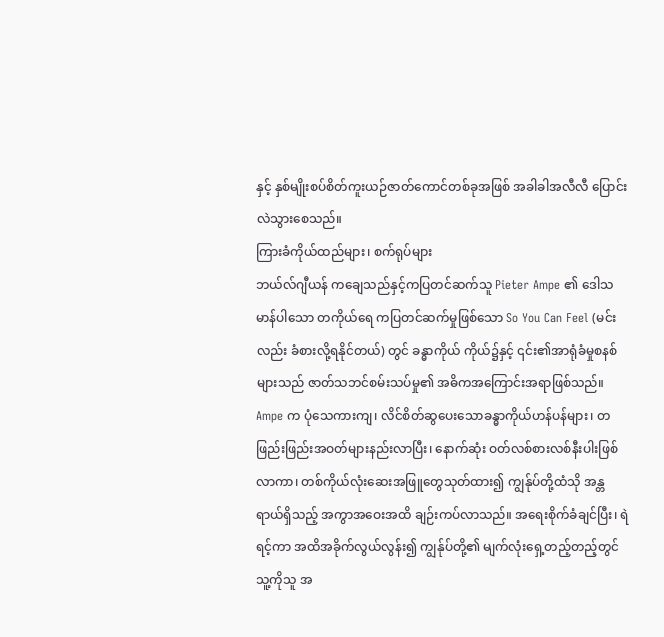နှင့် နှစ်မျိုးစပ်စိတ်ကူးယဉ်ဇာတ်ကောင်တစ်ခုအဖြစ် အခါခါအလီလီ ပြောင်းလဲသွားစေသည်။
ကြားခံကိုယ်ထည်များ၊ စက်ရုပ်များ
ဘယ်လ်ဂျီယန် ကချေသည်နှင့်ကပြတင်ဆက်သူ Pieter Ampe ၏ ဒေါသမာန်ပါသော တကိုယ်ရေ ကပြတင်ဆက်မှုဖြစ်သော So You Can Feel (မင်းလည်း ခံစားလို့ရနိုင်တယ်) တွင် ခန္ဓာကိုယ် ကိုယ်၌နှင့် ၎င်း၏အာရုံခံမှုစနစ်များသည် ဇာတ်သဘင်စမ်းသပ်မှု၏ အဓိကအကြောင်းအရာဖြစ်သည်။ Ampe က ပုံသေကားကျ၊ လိင်စိတ်ဆွပေးသောခန္ဓာကိုယ်ဟန်ပန်များ၊ တဖြည်းဖြည်းအဝတ်များနည်းလာပြီး၊ နောက်ဆုံး ဝတ်လစ်စားလစ်နီးပါးဖြစ်လာကာ၊ တစ်ကိုယ်လုံးဆေးအဖြူတွေသုတ်ထား၍ ကျွန်ုပ်တို့ထံသို အန္တရာယ်ရှိသည့် အကွာအဝေးအထိ ချဉ်းကပ်လာသည်။ အရေးစိုက်ခံချင်ပြီး၊ ရဲရင့်ကာ အထိအခိုက်လွယ်လွန်း၍ ကျွန်ုပ်တို့၏ မျက်လုံးရှေ့တည့်တည့်တွင် သူ့ကိုသူ အ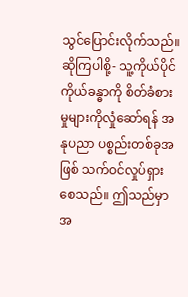သွင်ပြောင်းလိုက်သည်။ ဆိုကြပါစို့- သူ့ကိုယ်ပိုင်ကိုယ်ခန္ဓာကို စိတ်ခံစားမှုများကိုလှုံဆော်ရန် အနုပညာ ပစ္စည်းတစ်ခုအဖြစ် သက်ဝင်လှုပ်ရှားစေသည်။ ဤသည်မှာအ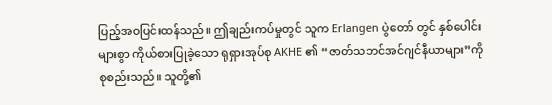ပြည့်အဝပြင်းထန်သည်။ ဤချည်းကပ်မှုတွင် သူက Erlangen ပွဲတော် တွင် နှစ်ပေါင်းများစွာ ကိုယ်စားပြုခဲ့သော ရုရှားအုပ်စု AKHE ၏ “ဇာတ်သဘင်အင်ဂျင်နီယာများ”ကို စုစည်းသည်။ သူတို့၏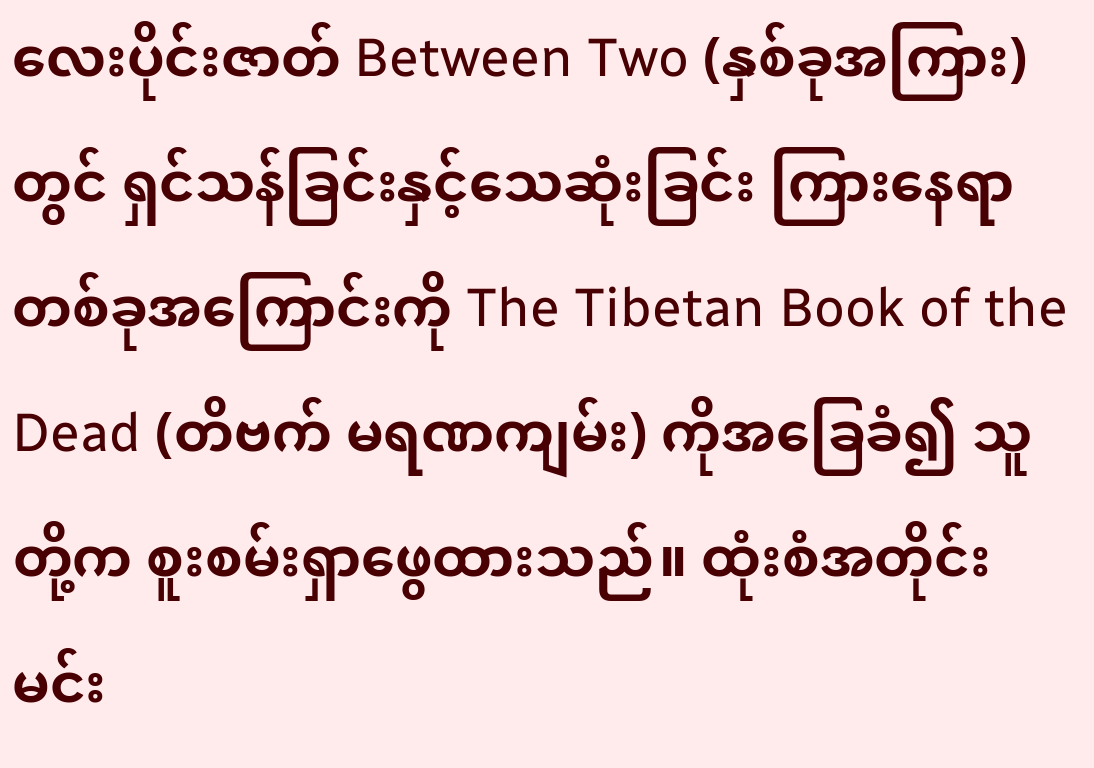လေးပိုင်းဇာတ် Between Two (နှစ်ခုအကြား) တွင် ရှင်သန်ခြင်းနှင့်သေဆုံးခြင်း ကြားနေရာတစ်ခုအကြောင်းကို The Tibetan Book of the Dead (တိဗက် မရဏကျမ်း) ကိုအခြေခံ၍ သူတို့က စူးစမ်းရှာဖွေထားသည်။ ထုံးစံအတိုင်း မင်း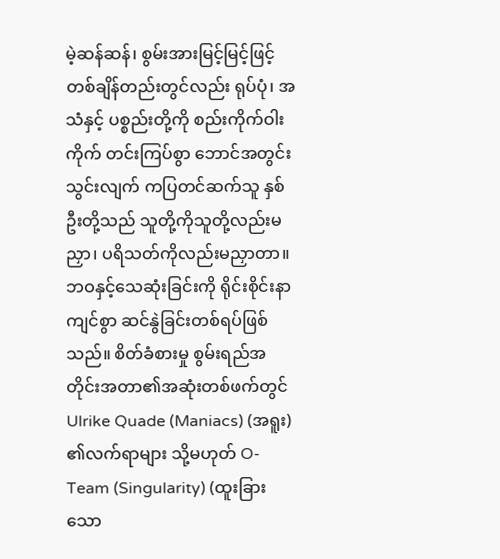မဲ့ဆန်ဆန်၊ စွမ်းအားမြင့်မြင့်ဖြင့် တစ်ချိန်တည်းတွင်လည်း ရုပ်ပုံ၊ အသံနှင့် ပစ္စည်းတို့ကို စည်းကိုက်ဝါးကိုက် တင်းကြပ်စွာ ဘောင်အတွင်းသွင်းလျက် ကပြတင်ဆက်သူ နှစ်ဦးတို့သည် သူတို့ကိုသူတို့လည်းမညှာ၊ ပရိသတ်ကိုလည်းမညှာတာ။ ဘဝနှင့်သေဆုံးခြင်းကို ရိုင်းစိုင်းနာကျင်စွာ ဆင်နွဲခြင်းတစ်ရပ်ဖြစ်သည်။ စိတ်ခံစားမှု စွမ်းရည်အတိုင်းအတာ၏အဆုံးတစ်ဖက်တွင် Ulrike Quade (Maniacs) (အရူး) ၏လက်ရာများ သို့မဟုတ် O-Team (Singularity) (ထူးခြားသော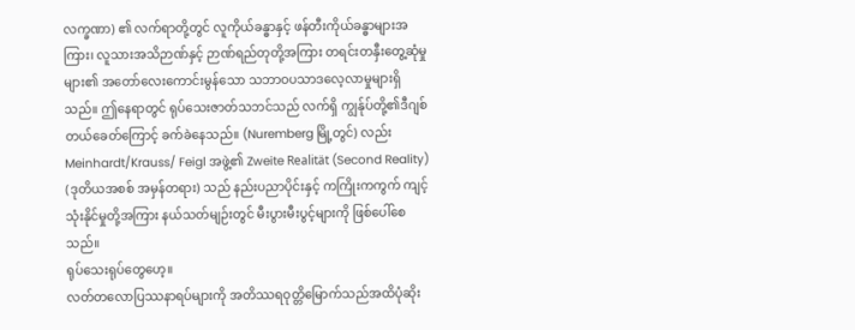လက္ခဏာ) ၏ လက်ရာတို့တွင် လူကိုယ်ခန္ဓာနှင့် ဖန်တီးကိုယ်ခန္ဓာများအကြား၊ လူသားအသိဉာဏ်နှင့် ဉာဏ်ရည်တုတို့အကြား တရင်းတနှီးတွေ့ဆုံမှုများ၏ အတော်လေးကောင်းမွန်သော သဘာဝပသာဒလေ့လာမှုများရှိသည်။ ဤနေရာတွင် ရုပ်သေးဇာတ်သဘင်သည် လက်ရှိ ကျွန်ုပ်တို့၏ဒီဂျစ်တယ်ခေတ်ကြောင့် ခက်ခဲနေသည်။ (Nuremberg မြို့တွင်) လည်း Meinhardt/Krauss/ Feigl အဖွဲ့၏ Zweite Realität (Second Reality) (ဒုတိယအစစ် အမှန်တရား) သည် နည်းပညာပိုင်းနှင့် ကကြိုးကကွက် ကျင့်သုံးနိုင်မှုတို့အကြား နယ်သတ်မျဉ်းတွင် မီးပွားမီးပွင့်များကို ဖြစ်ပေါ်စေသည်။
ရုပ်သေးရုပ်တွေဟေ့။
လတ်တလောပြဿနာရပ်များကို အတိဿရဝုတ္တိမြောက်သည်အထိပုံဆိုး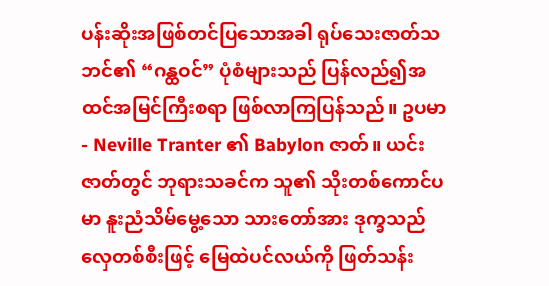ပန်းဆိုးအဖြစ်တင်ပြသောအခါ ရုပ်သေးဇာတ်သဘင်၏ “ဂန္ထဝင်” ပုံစံများသည် ပြန်လည်၍အထင်အမြင်ကြီးစရာ ဖြစ်လာကြပြန်သည်။ ဥပမာ - Neville Tranter ၏ Babylon ဇာတ်။ ယင်းဇာတ်တွင် ဘုရားသခင်က သူ၏ သိုးတစ်ကောင်ပမာ နူးညံသိမ်မွေ့သော သားတော်အား ဒုက္ခသည်လှေတစ်စီးဖြင့် မြေထဲပင်လယ်ကို ဖြတ်သန်း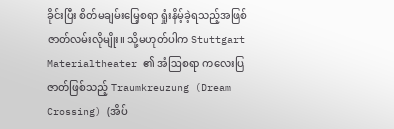ခိုင်းပြီး စိတ်မချမ်းမြေ့စရာ ရှုံးနိမ့်ခဲ့ရသည့်အဖြစ် ဇာတ်လမ်းလိုမျိုး။ သို့မဟုတ်ပါက Stuttgart Materialtheater ၏ အံဩစရာ ကလေးပြဇာတ်ဖြစ်သည့် Traumkreuzung (Dream Crossing) (အိပ်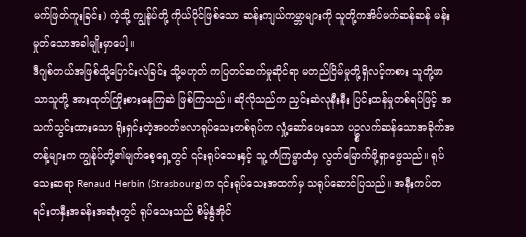မက်ဖြတ်ကူးခြင်း) ကဲ့သို့ ကျွန်ုပ်တို့ ကိုယ်ပိုင်ဖြစ်သော ဆန်းကျယ်ကမ္ဘာများကို သူတို့ကအိပ်မက်ဆန်ဆန် မန်းမှုတ်သောအခါမျိုးမှာပေါ့။
ဒီဂျစ်တယ်အဖြစ်သို့ပြောင်းလဲခြင်း သို့မဟုတ် ကပြတင်ဆက်မှုဆိုင်ရာ မတည်ငြိမ်မှုတို့ရှိလင့်ကစား သူတို့ဖာသာသူတို့ အားထုတ်ကြိုးစားနေကြဆဲ ဖြစ်ကြသည်။ ဆိုလိုသည်က ညှင်းဆဲလုနီးနီး ပြင်းထန်မှုတစ်ရပ်ဖြင့် အသက်သွင်းထားသော ရိုးရှင်းတဲ့အဝတ်ဗလာရုပ်သေးတစ်ရုပ်က လှုံ့ဆော်ပေးသော ပဥ္စလက်ဆန်သောအခိုက်အတန့်များက ကျွန်ုပ်တို့၏မျက်စေ့ရှေ့တွင် ၎င်းရုပ်သေးနှင့် သူ့ ကံကြမ္မာထံမှ လွတ်မြောက်ဖို့ရှာဖွေသည်။ ရုပ်သေးဆရာ Renaud Herbin (Strasbourg)က ၎င်းရုပ်သေးအထက်မှ သရုပ်ဆောင်ပြသည်။ အနီးကပ်တရင်းတနှီးအခန်းအဆုံးတွင် ရုပ်သေးသည် စိမ့်နွံအိုင်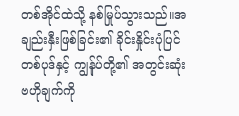တစ်အိုင်ထဲသို့ နစ်မြုပ်သွားသည်။အချည်းနှီးဖြစ်ခြင်း၏ ခိုင်းနှိုင်းပုံပြင်တစ်ပုဒ်နှင့် ကျွန်ုပ်တို့၏ အတွင်းဆုံးဗဟိုချက်ကို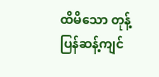ထိမိသော တုန့်ပြန်ဆန့်ကျင်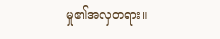မှု၏အလှတရား။